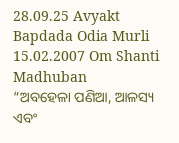28.09.25 Avyakt Bapdada Odia Murli 15.02.2007 Om Shanti Madhuban
“ଅବହେଳା ପଣିଆ, ଆଳସ୍ୟ
ଏବଂ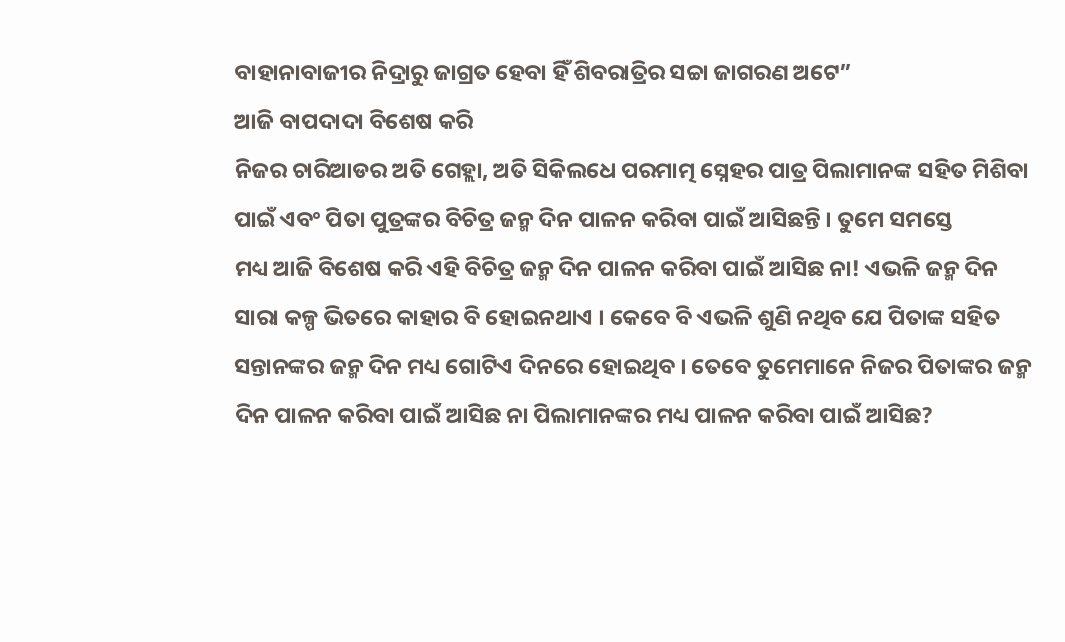ବାହାନାବାଜୀର ନିଦ୍ରାରୁ ଜାଗ୍ରତ ହେବା ହିଁ ଶିବରାତ୍ରିର ସଚ୍ଚା ଜାଗରଣ ଅଟେ”
ଆଜି ବାପଦାଦା ବିଶେଷ କରି
ନିଜର ଚାରିଆଡର ଅତି ଗେହ୍ଲା, ଅତି ସିକିଲଧେ ପରମାତ୍ମ ସ୍ନେହର ପାତ୍ର ପିଲାମାନଙ୍କ ସହିତ ମିଶିବା
ପାଇଁ ଏବଂ ପିତା ପୁତ୍ରଙ୍କର ବିଚିତ୍ର ଜନ୍ମ ଦିନ ପାଳନ କରିବା ପାଇଁ ଆସିଛନ୍ତି । ତୁମେ ସମସ୍ତେ
ମଧ୍ୟ ଆଜି ବିଶେଷ କରି ଏହି ବିଚିତ୍ର ଜନ୍ମ ଦିନ ପାଳନ କରିବା ପାଇଁ ଆସିଛ ନା! ଏଭଳି ଜନ୍ମ ଦିନ
ସାରା କଳ୍ପ ଭିତରେ କାହାର ବି ହୋଇନଥାଏ । କେବେ ବି ଏଭଳି ଶୁଣି ନଥିବ ଯେ ପିତାଙ୍କ ସହିତ
ସନ୍ତାନଙ୍କର ଜନ୍ମ ଦିନ ମଧ୍ୟ ଗୋଟିଏ ଦିନରେ ହୋଇଥିବ । ତେବେ ତୁମେମାନେ ନିଜର ପିତାଙ୍କର ଜନ୍ମ
ଦିନ ପାଳନ କରିବା ପାଇଁ ଆସିଛ ନା ପିଲାମାନଙ୍କର ମଧ୍ୟ ପାଳନ କରିବା ପାଇଁ ଆସିଛ?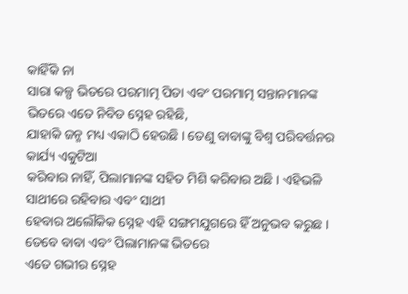କାହିଁକି ନା
ସାରା କଳ୍ପ ଭିତରେ ପରମାତ୍ମ ପିତା ଏବଂ ପରମାତ୍ମ ସନ୍ତାନମାନଙ୍କ ଭିତରେ ଏତେ ନିବିଡ ସ୍ନେହ ରହିଛି,
ଯାହାକି ଜନ୍ମ ମଧ୍ୟ ଏକାଠି ହେଉଛି । ତେଣୁ ବାବାଙ୍କୁ ବିଶ୍ୱ ପରିବର୍ତ୍ତନର କାର୍ଯ୍ୟ ଏକୁଟିଆ
କରିବାର ନାହିଁ, ପିଲାମାନଙ୍କ ସହିତ ମିଶି କରିବାର ଅଛି । ଏହିଭଳି ସାଥୀରେ ରହିବାର ଏବଂ ସାଥୀ
ହେବାର ଅଲୌକିକ ସ୍ନେହ ଏହି ସଙ୍ଗମଯୁଗରେ ହିଁ ଅନୁଭବ କରୁଛ । ତେବେ ବାବା ଏବଂ ପିଲାମାନଙ୍କ ଭିତରେ
ଏତେ ଗଭୀର ସ୍ନେହ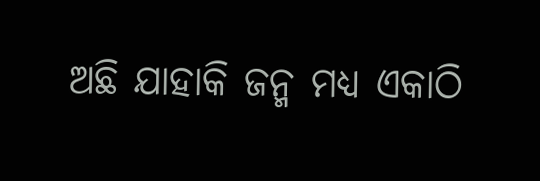ଅଛି ଯାହାକି ଜନ୍ମ ମଧ୍ୟ ଏକାଠି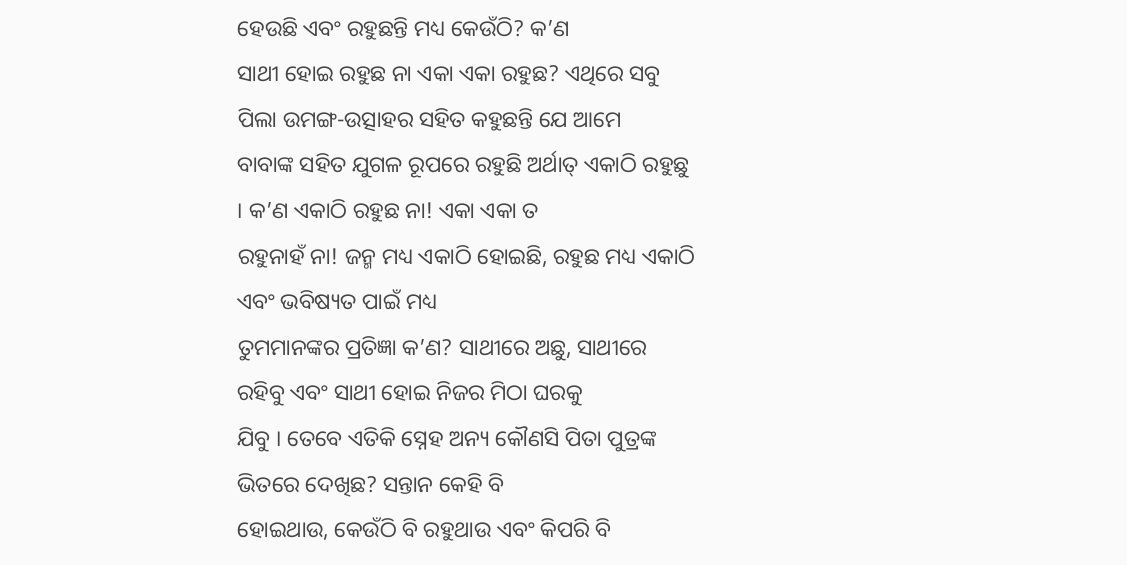ହେଉଛି ଏବଂ ରହୁଛନ୍ତି ମଧ୍ୟ କେଉଁଠି? କ’ଣ
ସାଥୀ ହୋଇ ରହୁଛ ନା ଏକା ଏକା ରହୁଛ? ଏଥିରେ ସବୁ ପିଲା ଉମଙ୍ଗ-ଉତ୍ସାହର ସହିତ କହୁଛନ୍ତି ଯେ ଆମେ
ବାବାଙ୍କ ସହିତ ଯୁଗଳ ରୂପରେ ରହୁଛି ଅର୍ଥାତ୍ ଏକାଠି ରହୁଛୁ । କ’ଣ ଏକାଠି ରହୁଛ ନା! ଏକା ଏକା ତ
ରହୁନାହଁ ନା! ଜନ୍ମ ମଧ୍ୟ ଏକାଠି ହୋଇଛି, ରହୁଛ ମଧ୍ୟ ଏକାଠି ଏବଂ ଭବିଷ୍ୟତ ପାଇଁ ମଧ୍ୟ
ତୁମମାନଙ୍କର ପ୍ରତିଜ୍ଞା କ’ଣ? ସାଥୀରେ ଅଛୁ, ସାଥୀରେ ରହିବୁ ଏବଂ ସାଥୀ ହୋଇ ନିଜର ମିଠା ଘରକୁ
ଯିବୁ । ତେବେ ଏତିକି ସ୍ନେହ ଅନ୍ୟ କୌଣସି ପିତା ପୁତ୍ରଙ୍କ ଭିତରେ ଦେଖିଛ? ସନ୍ତାନ କେହି ବି
ହୋଇଥାଉ, କେଉଁଠି ବି ରହୁଥାଉ ଏବଂ କିପରି ବି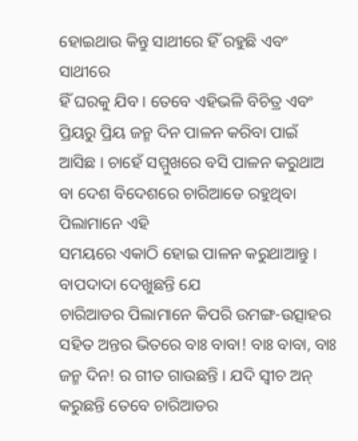ହୋଇଥାଉ କିନ୍ତୁ ସାଥୀରେ ହିଁ ରହୁଛି ଏବଂ ସାଥୀରେ
ହିଁ ଘରକୁ ଯିବ । ତେବେ ଏହିଭଳି ବିଚିତ୍ର ଏବଂ ପ୍ରିୟରୁ ପ୍ରିୟ ଜନ୍ମ ଦିନ ପାଳନ କରିବା ପାଇଁ
ଆସିଛ । ଚାହେଁ ସମ୍ମୁଖରେ ବସି ପାଳନ କରୁଥାଅ ବା ଦେଶ ବିଦେଶରେ ଚାରିଆଡେ ରହୁଥିବା ପିଲାମାନେ ଏହି
ସମୟରେ ଏକାଠି ହୋଇ ପାଳନ କରୁଥାଆନ୍ତୁ ।
ବାପଦାଦା ଦେଖୁଛନ୍ତି ଯେ
ଚାରିଆଡର ପିଲାମାନେ କିପରି ଉମଙ୍ଗ-ଉତ୍ସାହର ସହିତ ଅନ୍ତର ଭିତରେ ବାଃ ବାବା! ବାଃ ବାବା, ବାଃ
ଜନ୍ମ ଦିନ! ର ଗୀତ ଗାଉଛନ୍ତି । ଯଦି ସ୍ୱୀଚ ଅନ୍ କରୁଛନ୍ତି ତେବେ ଚାରିଆଡର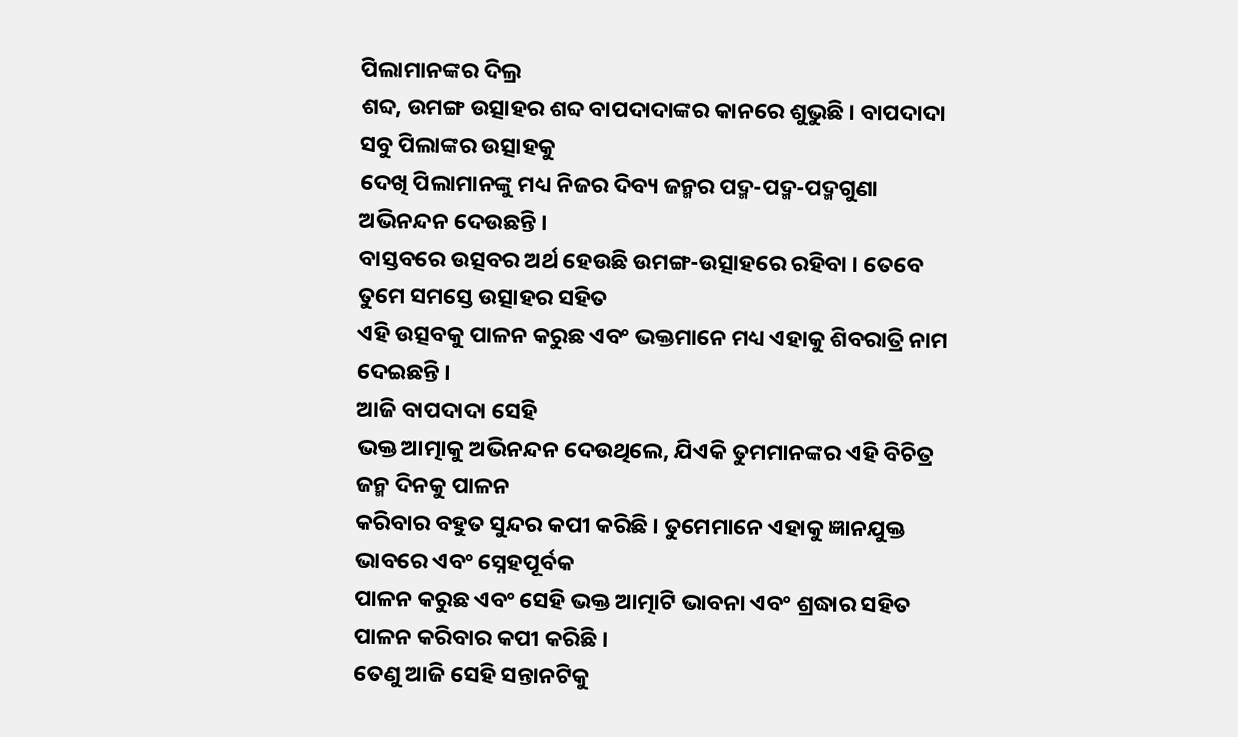ପିଲାମାନଙ୍କର ଦିଲ୍ର
ଶବ୍ଦ, ଉମଙ୍ଗ ଉତ୍ସାହର ଶବ୍ଦ ବାପଦାଦାଙ୍କର କାନରେ ଶୁଭୁଛି । ବାପଦାଦା ସବୁ ପିଲାଙ୍କର ଉତ୍ସାହକୁ
ଦେଖି ପିଲାମାନଙ୍କୁ ମଧ୍ୟ ନିଜର ଦିବ୍ୟ ଜନ୍ମର ପଦ୍ମ-ପଦ୍ମ-ପଦ୍ମଗୁଣା ଅଭିନନ୍ଦନ ଦେଉଛନ୍ତି ।
ବାସ୍ତବରେ ଉତ୍ସବର ଅର୍ଥ ହେଉଛି ଉମଙ୍ଗ-ଉତ୍ସାହରେ ରହିବା । ତେବେ ତୁମେ ସମସ୍ତେ ଉତ୍ସାହର ସହିତ
ଏହି ଉତ୍ସବକୁ ପାଳନ କରୁଛ ଏବଂ ଭକ୍ତମାନେ ମଧ୍ୟ ଏହାକୁ ଶିବରାତ୍ରି ନାମ ଦେଇଛନ୍ତି ।
ଆଜି ବାପଦାଦା ସେହି
ଭକ୍ତ ଆତ୍ମାକୁ ଅଭିନନ୍ଦନ ଦେଉଥିଲେ, ଯିଏକି ତୁମମାନଙ୍କର ଏହି ବିଚିତ୍ର ଜନ୍ମ ଦିନକୁ ପାଳନ
କରିବାର ବହୁତ ସୁନ୍ଦର କପୀ କରିଛି । ତୁମେମାନେ ଏହାକୁ ଜ୍ଞାନଯୁକ୍ତ ଭାବରେ ଏବଂ ସ୍ନେହପୂର୍ବକ
ପାଳନ କରୁଛ ଏବଂ ସେହି ଭକ୍ତ ଆତ୍ମାଟି ଭାବନା ଏବଂ ଶ୍ରଦ୍ଧାର ସହିତ ପାଳନ କରିବାର କପୀ କରିଛି ।
ତେଣୁ ଆଜି ସେହି ସନ୍ତାନଟିକୁ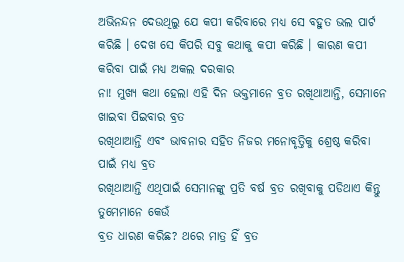ଅଭିନନ୍ଦନ ଦେଉଥିଲୁ ଯେ କପୀ କରିବାରେ ମଧ୍ୟ ସେ ବହୁତ ଭଲ ପାର୍ଟ
କରିଛି । ଦେଖ ସେ କିପରି ସବୁ କଥାକୁ କପୀ କରିଛି । କାରଣ କପୀ କରିବା ପାଇଁ ମଧ୍ୟ ଅକଲ ଦରକାର
ନା! ମୁଖ୍ୟ କଥା ହେଲା ଏହି ଦିନ ଭକ୍ତମାନେ ବ୍ରତ ରଖିଥାଆନ୍ତି, ସେମାନେ ଖାଇବା ପିଇବାର ବ୍ରତ
ରଖିଥାଆନ୍ତି ଏବଂ ଭାବନାର ସହିତ ନିଜର ମନୋବୃତ୍ତିକୁ ଶ୍ରେଷ୍ଠ କରିବା ପାଇଁ ମଧ୍ୟ ବ୍ରତ
ରଖିଥାଆନ୍ତି ଏଥିପାଇଁ ସେମାନଙ୍କୁ ପ୍ରତି ବର୍ଷ ବ୍ରତ ରଖିବାକୁ ପଡିଥାଏ କିନ୍ତୁ ତୁମେମାନେ କେଉଁ
ବ୍ରତ ଧାରଣ କରିଛ? ଥରେ ମାତ୍ର ହିଁ ବ୍ରତ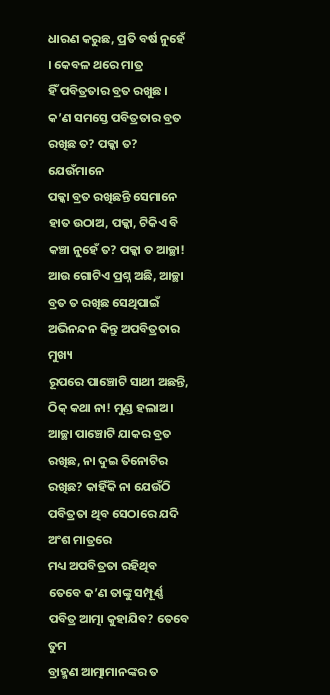ଧାରଣ କରୁଛ, ପ୍ରତି ବର୍ଷ ନୁହେଁ । କେବଳ ଥରେ ମାତ୍ର
ହିଁ ପବିତ୍ରତାର ବ୍ରତ ରଖୁଛ । କ’ଣ ସମସ୍ତେ ପବିତ୍ରତାର ବ୍ରତ ରଖିଛ ତ? ପକ୍କା ତ? ଯେଉଁମାନେ
ପକ୍କା ବ୍ରତ ରଖିଛନ୍ତି ସେମାନେ ହାତ ଉଠାଅ, ପକ୍କା, ଟିକିଏ ବି କଞ୍ଚା ନୁହେଁ ତ? ପକ୍କା ତ ଆଚ୍ଛା!
ଆଉ ଗୋଟିଏ ପ୍ରଶ୍ନ ଅଛି, ଆଚ୍ଛା ବ୍ରତ ତ ରଖିଛ ସେଥିପାଇଁ ଅଭିନନ୍ଦନ କିନ୍ତୁ ଅପବିତ୍ରତାର ମୁଖ୍ୟ
ରୂପରେ ପାଞ୍ଚୋଟି ସାଥୀ ଅଛନ୍ତି, ଠିକ୍ କଥା ନା! ମୁଣ୍ଡ ହଲାଅ । ଆଚ୍ଛା ପାଞ୍ଚୋଟି ଯାକର ବ୍ରତ
ରଖିଛ, ନା ଦୁଇ ତିନୋଟିର ରଖିଛ? କାହିଁକି ନା ଯେଉଁଠି ପବିତ୍ରତା ଥିବ ସେଠାରେ ଯଦି ଅଂଶ ମାତ୍ରରେ
ମଧ୍ୟ ଅପବିତ୍ରତା ରହିଥିବ ତେବେ କ’ଣ ତାଙ୍କୁ ସମ୍ପୂର୍ଣ୍ଣ ପବିତ୍ର ଆତ୍ମା କୁହାଯିବ? ତେବେ ତୁମ
ବ୍ରାହ୍ମଣ ଆତ୍ମାମାନଙ୍କର ତ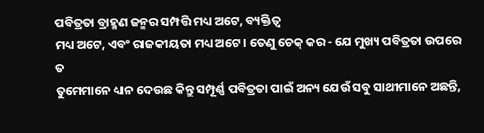ପବିତ୍ରତା ବ୍ରାହ୍ମଣ ଜନ୍ମର ସମ୍ପତ୍ତି ମଧ୍ୟ ଅଟେ, ବ୍ୟକ୍ତିତ୍ୱ
ମଧ୍ୟ ଅଟେ, ଏବଂ ରାଜକୀୟତା ମଧ୍ୟ ଅଟେ । ତେଣୁ ଚେକ୍ କର - ଯେ ମୁଖ୍ୟ ପବିତ୍ରତା ଉପରେ ତ
ତୁମେମାନେ ଧ୍ୟାନ ଦେଉଛ କିନ୍ତୁ ସମ୍ପୂର୍ଣ୍ଣ ପବିତ୍ରତା ପାଇଁ ଅନ୍ୟ ଯେଉଁ ସବୁ ସାଥୀମାନେ ଅଛନ୍ତି,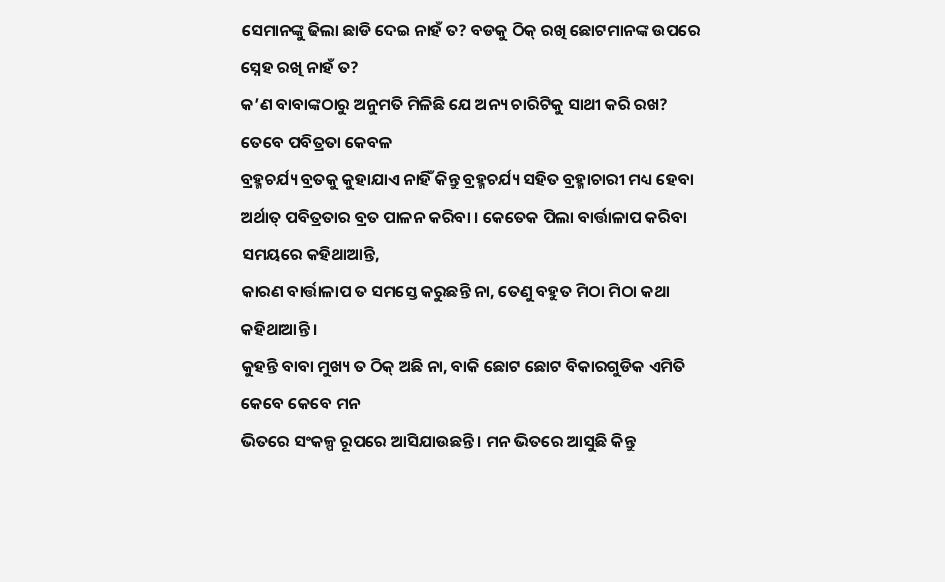ସେମାନଙ୍କୁ ଢିଲା ଛାଡି ଦେଇ ନାହଁ ତ? ବଡକୁ ଠିକ୍ ରଖି ଛୋଟମାନଙ୍କ ଉପରେ ସ୍ନେହ ରଖି ନାହଁ ତ?
କ’ଣ ବାବାଙ୍କଠାରୁ ଅନୁମତି ମିଳିଛି ଯେ ଅନ୍ୟ ଚାରିଟିକୁ ସାଥୀ କରି ରଖ? ତେବେ ପବିତ୍ରତା କେବଳ
ବ୍ରହ୍ମଚର୍ଯ୍ୟ ବ୍ରତକୁ କୁହାଯାଏ ନାହିଁ କିନ୍ତୁ ବ୍ରହ୍ମଚର୍ଯ୍ୟ ସହିତ ବ୍ରହ୍ମାଚାରୀ ମଧ୍ୟ ହେବା
ଅର୍ଥାତ୍ ପବିତ୍ରତାର ବ୍ରତ ପାଳନ କରିବା । କେତେକ ପିଲା ବାର୍ତ୍ତାଳାପ କରିବା ସମୟରେ କହିଥାଆନ୍ତି,
କାରଣ ବାର୍ତ୍ତାଳାପ ତ ସମସ୍ତେ କରୁଛନ୍ତି ନା, ତେଣୁ ବହୁତ ମିଠା ମିଠା କଥା କହିଥାଆନ୍ତି ।
କୁହନ୍ତି ବାବା ମୁଖ୍ୟ ତ ଠିକ୍ ଅଛି ନା, ବାକି ଛୋଟ ଛୋଟ ବିକାରଗୁଡିକ ଏମିତି କେବେ କେବେ ମନ
ଭିତରେ ସଂକଳ୍ପ ରୂପରେ ଆସିଯାଉଛନ୍ତି । ମନ ଭିତରେ ଆସୁଛି କିନ୍ତୁ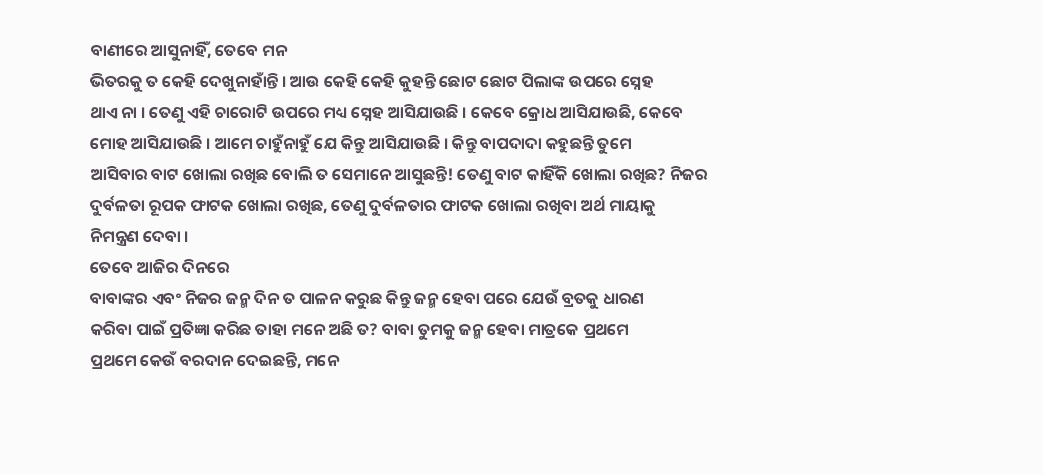ବାଣୀରେ ଆସୁନାହିଁ, ତେବେ ମନ
ଭିତରକୁ ତ କେହି ଦେଖୁନାହାଁନ୍ତି । ଆଉ କେହି କେହି କୁହନ୍ତି ଛୋଟ ଛୋଟ ପିଲାଙ୍କ ଉପରେ ସ୍ନେହ
ଥାଏ ନା । ତେଣୁ ଏହି ଚାରୋଟି ଉପରେ ମଧ୍ୟ ସ୍ନେହ ଆସିଯାଉଛି । କେବେ କ୍ରୋଧ ଆସିଯାଉଛି, କେବେ
ମୋହ ଆସିଯାଉଛି । ଆମେ ଚାହୁଁନାହୁଁ ଯେ କିନ୍ତୁ ଆସିଯାଉଛି । କିନ୍ତୁ ବାପଦାଦା କହୁଛନ୍ତି ତୁମେ
ଆସିବାର ବାଟ ଖୋଲା ରଖିଛ ବୋଲି ତ ସେମାନେ ଆସୁଛନ୍ତି! ତେଣୁ ବାଟ କାହିଁକି ଖୋଲା ରଖିଛ? ନିଜର
ଦୁର୍ବଳତା ରୂପକ ଫାଟକ ଖୋଲା ରଖିଛ, ତେଣୁ ଦୁର୍ବଳତାର ଫାଟକ ଖୋଲା ରଖିବା ଅର୍ଥ ମାୟାକୁ
ନିମନ୍ତ୍ରଣ ଦେବା ।
ତେବେ ଆଜିର ଦିନରେ
ବାବାଙ୍କର ଏବଂ ନିଜର ଜନ୍ମ ଦିନ ତ ପାଳନ କରୁଛ କିନ୍ତୁ ଜନ୍ମ ହେବା ପରେ ଯେଉଁ ବ୍ରତକୁ ଧାରଣ
କରିବା ପାଇଁ ପ୍ରତିଜ୍ଞା କରିଛ ତାହା ମନେ ଅଛି ତ? ବାବା ତୁମକୁ ଜନ୍ମ ହେବା ମାତ୍ରକେ ପ୍ରଥମେ
ପ୍ରଥମେ କେଉଁ ବରଦାନ ଦେଇଛନ୍ତି, ମନେ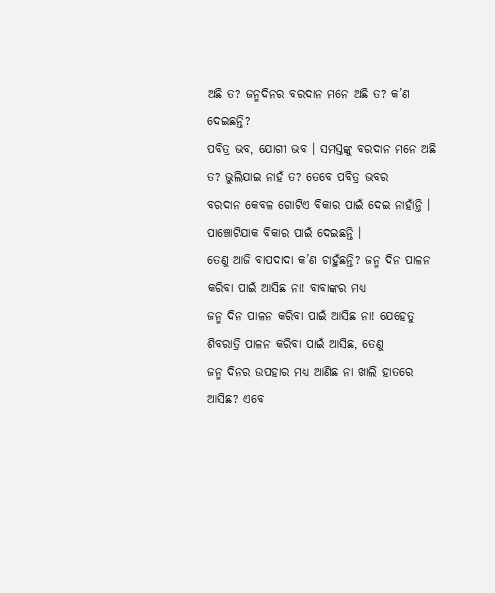ଅଛି ତ? ଜନ୍ମଦିନର ବରଦାନ ମନେ ଅଛି ତ? କ’ଣ ଦେଇଛନ୍ତି?
ପବିତ୍ର ଭବ, ଯୋଗୀ ଭବ । ସମସ୍ତଙ୍କୁ ବରଦାନ ମନେ ଅଛି ତ? ଭୁଲିଯାଇ ନାହଁ ତ? ତେବେ ପବିତ୍ର ଭବର
ବରଦାନ କେବଳ ଗୋଟିଏ ବିକାର ପାଇଁ ଦେଇ ନାହାଁନ୍ତି । ପାଞ୍ଚୋଟିଯାକ ବିକାର ପାଇଁ ଦେଇଛନ୍ତି ।
ତେଣୁ ଆଜି ବାପଦାଦା କ’ଣ ଚାହୁଁଛନ୍ତି? ଜନ୍ମ ଦିନ ପାଳନ କରିବା ପାଇଁ ଆସିଛ ନା! ବାବାଙ୍କର ମଧ୍ୟ
ଜନ୍ମ ଦିନ ପାଳନ କରିବା ପାଇଁ ଆସିଛ ନା! ଯେହେତୁ ଶିବରାତ୍ରି ପାଳନ କରିବା ପାଇଁ ଆସିଛ, ତେଣୁ
ଜନ୍ମ ଦିନର ଉପହାର ମଧ୍ୟ ଆଣିଛ ନା ଖାଲି ହାତରେ ଆସିଛ? ଏବେ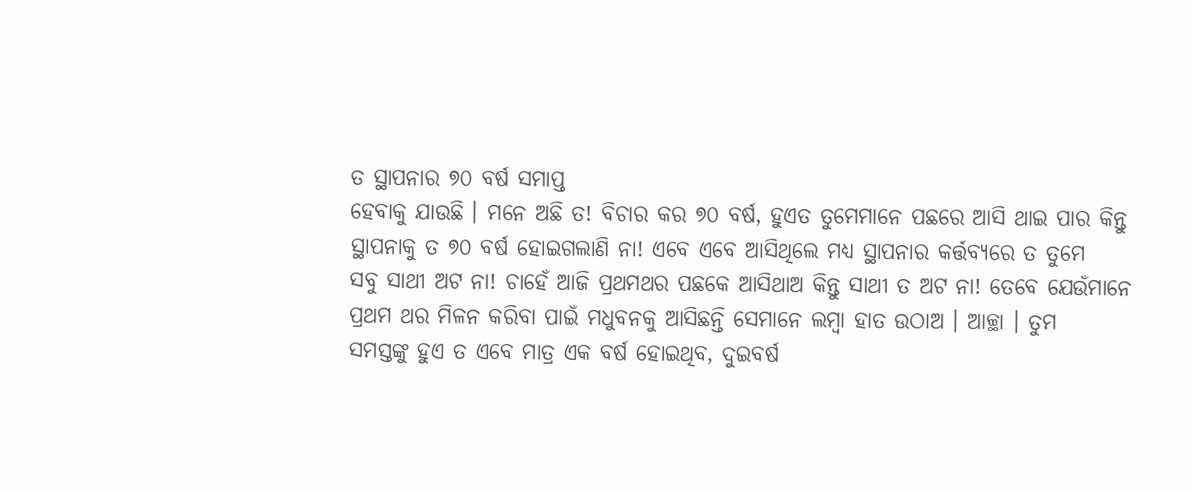ତ ସ୍ଥାପନାର ୭୦ ବର୍ଷ ସମାପ୍ତ
ହେବାକୁ ଯାଉଛି । ମନେ ଅଛି ତ! ବିଚାର କର ୭୦ ବର୍ଷ, ହୁଏତ ତୁମେମାନେ ପଛରେ ଆସି ଥାଇ ପାର କିନ୍ତୁ
ସ୍ଥାପନାକୁ ତ ୭୦ ବର୍ଷ ହୋଇଗଲାଣି ନା! ଏବେ ଏବେ ଆସିଥିଲେ ମଧ୍ୟ ସ୍ଥାପନାର କର୍ତ୍ତବ୍ୟରେ ତ ତୁମେ
ସବୁ ସାଥୀ ଅଟ ନା! ଚାହେଁ ଆଜି ପ୍ରଥମଥର ପଛକେ ଆସିଥାଅ କିନ୍ତୁ ସାଥୀ ତ ଅଟ ନା! ତେବେ ଯେଉଁମାନେ
ପ୍ରଥମ ଥର ମିଳନ କରିବା ପାଇଁ ମଧୁବନକୁ ଆସିଛନ୍ତି ସେମାନେ ଲମ୍ବା ହାତ ଉଠାଅ । ଆଚ୍ଛା । ତୁମ
ସମସ୍ତଙ୍କୁ ହୁଏ ତ ଏବେ ମାତ୍ର ଏକ ବର୍ଷ ହୋଇଥିବ, ଦୁଇବର୍ଷ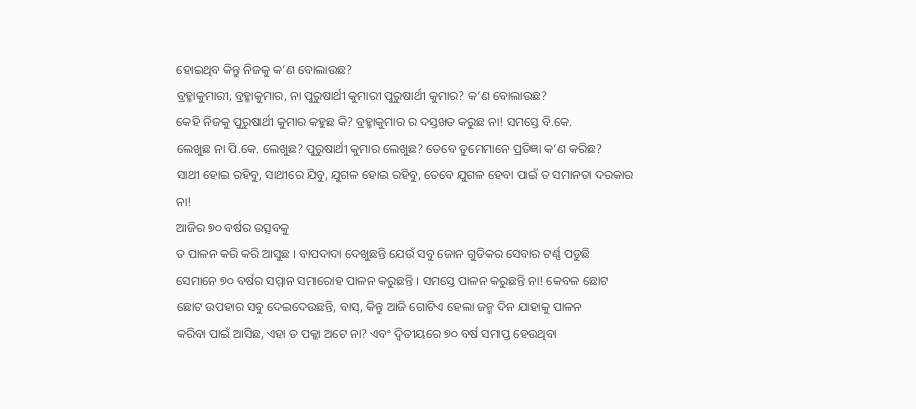ହୋଇଥିବ କିନ୍ତୁ ନିଜକୁ କ’ଣ ବୋଲାଉଛ?
ବ୍ରହ୍ମାକୁମାରୀ, ବ୍ରହ୍ମାକୁମାର, ନା ପୁରୁଷାର୍ଥୀ କୁମାରୀ ପୁରୁଷାର୍ଥୀ କୁମାର? କ’ଣ ବୋଲାଉଛ?
କେହି ନିଜକୁ ପୁରୁଷାର୍ଥୀ କୁମାର କହୁଛ କି? ବ୍ରହ୍ମାକୁମାର ର ଦସ୍ତଖତ କରୁଛ ନା! ସମସ୍ତେ ବି.କେ.
ଲେଖୁଛ ନା ପି.କେ. ଲେଖୁଛ? ପୁରୁଷାର୍ଥୀ କୁମାର ଲେଖୁଛ? ତେବେ ତୁମେମାନେ ପ୍ରତିଜ୍ଞା କ’ଣ କରିଛ?
ସାଥୀ ହୋଇ ରହିବୁ, ସାଥୀରେ ଯିବୁ, ଯୁଗଳ ହୋଇ ରହିବୁ, ତେବେ ଯୁଗଳ ହେବା ପାଇଁ ତ ସମାନତା ଦରକାର
ନା!
ଆଜିର ୭୦ ବର୍ଷର ଉତ୍ସବକୁ
ତ ପାଳନ କରି କରି ଆସୁଛ । ବାପଦାଦା ଦେଖୁଛନ୍ତି ଯେଉଁ ସବୁ ଜୋନ ଗୁଡିକର ସେବାର ଟର୍ଣ୍ଣ ପଡୁଛି
ସେମାନେ ୭୦ ବର୍ଷର ସମ୍ମାନ ସମାରୋହ ପାଳନ କରୁଛନ୍ତି । ସମସ୍ତେ ପାଳନ କରୁଛନ୍ତି ନା! କେବଳ ଛୋଟ
ଛୋଟ ଉପହାର ସବୁ ଦେଇଦେଉଛନ୍ତି, ବାସ୍, କିନ୍ତୁ ଆଜି ଗୋଟିଏ ହେଲା ଜନ୍ମ ଦିନ ଯାହାକୁ ପାଳନ
କରିବା ପାଇଁ ଆସିଛ, ଏହା ତ ପକ୍କା ଅଟେ ନା? ଏବଂ ଦ୍ୱିତୀୟରେ ୭୦ ବର୍ଷ ସମାପ୍ତ ହେଉଥିବା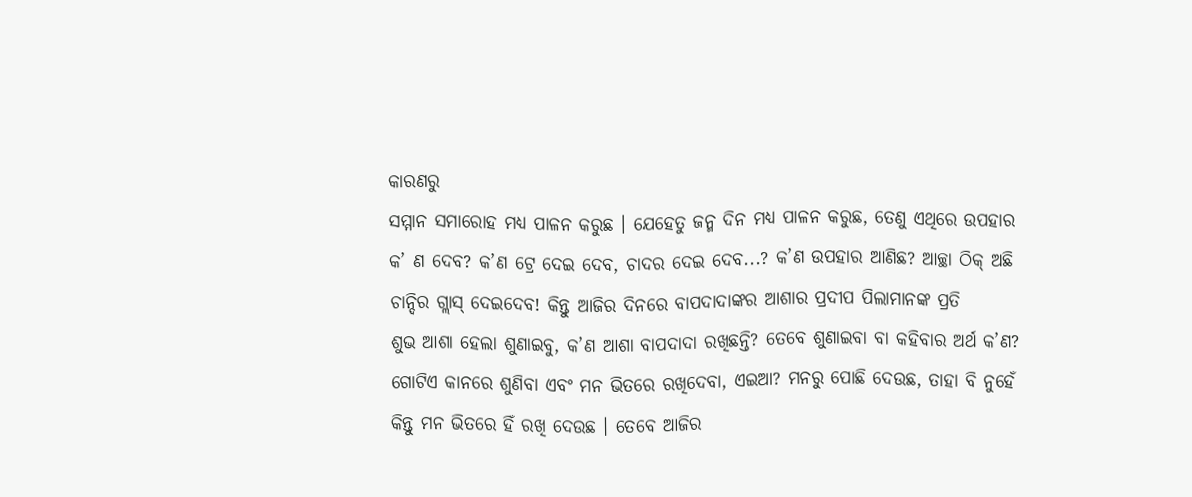କାରଣରୁ
ସମ୍ମାନ ସମାରୋହ ମଧ୍ୟ ପାଳନ କରୁଛ । ଯେହେତୁ ଜନ୍ମ ଦିନ ମଧ୍ୟ ପାଳନ କରୁଛ, ତେଣୁ ଏଥିରେ ଉପହାର
କ’ ଣ ଦେବ? କ’ଣ ଟ୍ରେ ଦେଇ ଦେବ, ଚାଦର ଦେଇ ଦେବ...? କ’ଣ ଉପହାର ଆଣିଛ? ଆଚ୍ଛା ଠିକ୍ ଅଛି
ଚାନ୍ଦିର ଗ୍ଲାସ୍ ଦେଇଦେବ! କିନ୍ତୁ ଆଜିର ଦିନରେ ବାପଦାଦାଙ୍କର ଆଶାର ପ୍ରଦୀପ ପିଲାମାନଙ୍କ ପ୍ରତି
ଶୁଭ ଆଶା ହେଲା ଶୁଣାଇବୁ, କ’ଣ ଆଶା ବାପଦାଦା ରଖିଛନ୍ତି? ତେବେ ଶୁଣାଇବା ବା କହିବାର ଅର୍ଥ କ’ଣ?
ଗୋଟିଏ କାନରେ ଶୁଣିବା ଏବଂ ମନ ଭିତରେ ରଖିଦେବା, ଏଇଆ? ମନରୁ ପୋଛି ଦେଉଛ, ତାହା ବି ନୁହେଁ
କିନ୍ତୁ ମନ ଭିତରେ ହିଁ ରଖି ଦେଉଛ । ତେବେ ଆଜିର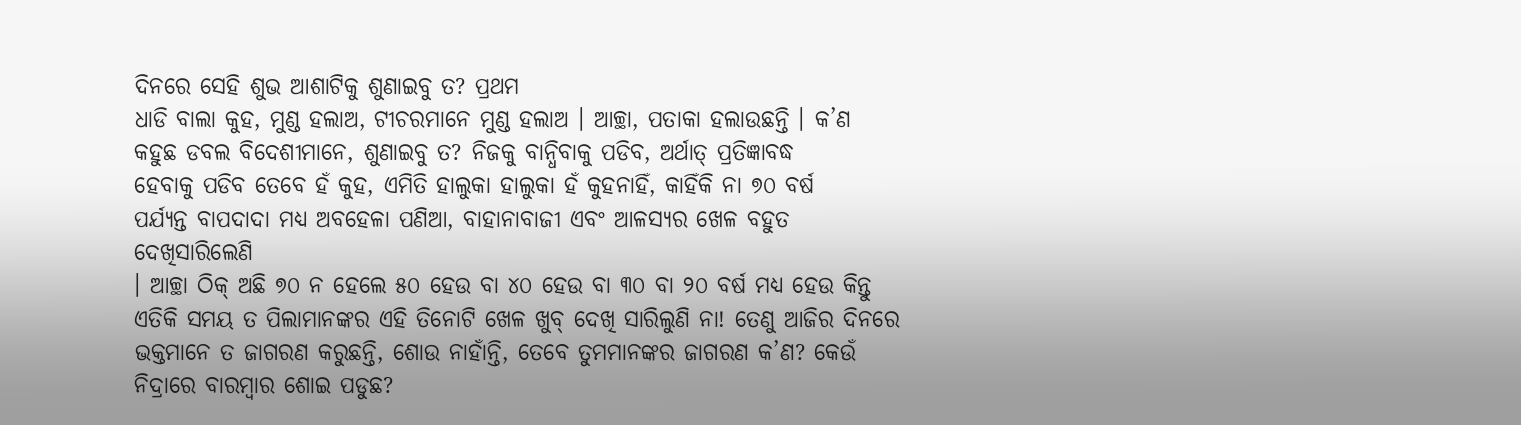ଦିନରେ ସେହି ଶୁଭ ଆଶାଟିକୁ ଶୁଣାଇବୁ ତ? ପ୍ରଥମ
ଧାଡି ବାଲା କୁହ, ମୁଣ୍ଡ ହଲାଅ, ଟୀଚରମାନେ ମୁଣ୍ଡ ହଲାଅ । ଆଚ୍ଛା, ପତାକା ହଲାଉଛନ୍ତି । କ’ଣ
କହୁଛ ଡବଲ ବିଦେଶୀମାନେ, ଶୁଣାଇବୁ ତ? ନିଜକୁ ବାନ୍ଧିବାକୁ ପଡିବ, ଅର୍ଥାତ୍ ପ୍ରତିଜ୍ଞାବଦ୍ଧ
ହେବାକୁ ପଡିବ ତେବେ ହଁ କୁହ, ଏମିତି ହାଲୁକା ହାଲୁକା ହଁ କୁହନାହିଁ, କାହିଁକି ନା ୭୦ ବର୍ଷ
ପର୍ଯ୍ୟନ୍ତ ବାପଦାଦା ମଧ୍ୟ ଅବହେଳା ପଣିଆ, ବାହାନାବାଜୀ ଏବଂ ଆଳସ୍ୟର ଖେଳ ବହୁତ ଦେଖିସାରିଲେଣି
। ଆଚ୍ଛା ଠିକ୍ ଅଛି ୭୦ ନ ହେଲେ ୫୦ ହେଉ ବା ୪୦ ହେଉ ବା ୩୦ ବା ୨୦ ବର୍ଷ ମଧ୍ୟ ହେଉ କିନ୍ତୁ
ଏତିକି ସମୟ ତ ପିଲାମାନଙ୍କର ଏହି ତିନୋଟି ଖେଳ ଖୁବ୍ ଦେଖି ସାରିଲୁଣି ନା! ତେଣୁ ଆଜିର ଦିନରେ
ଭକ୍ତମାନେ ତ ଜାଗରଣ କରୁଛନ୍ତି, ଶୋଉ ନାହାଁନ୍ତି, ତେବେ ତୁମମାନଙ୍କର ଜାଗରଣ କ’ଣ? କେଉଁ
ନିଦ୍ରାରେ ବାରମ୍ବାର ଶୋଇ ପଡୁଛ?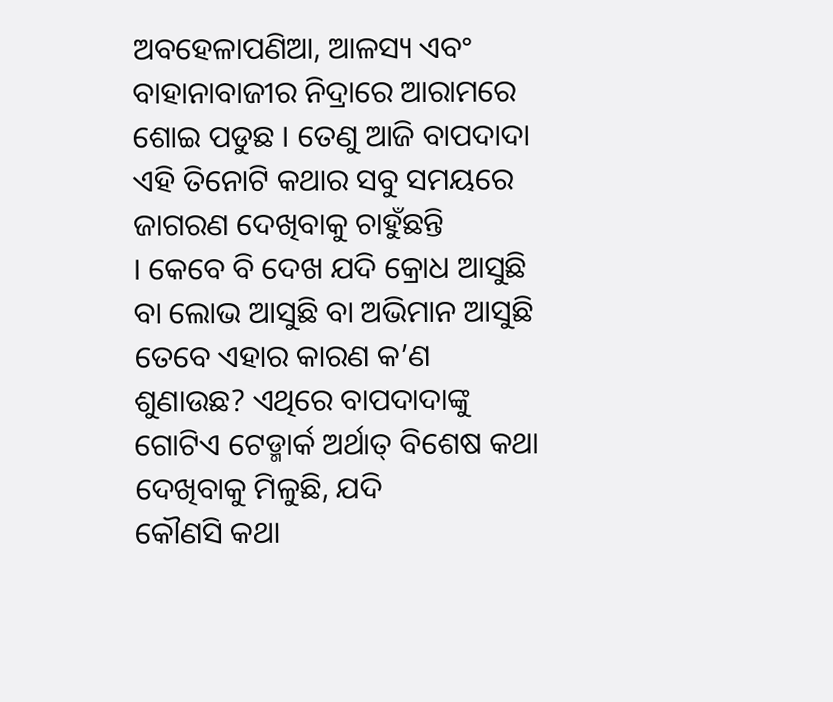ଅବହେଳାପଣିଆ, ଆଳସ୍ୟ ଏବଂ ବାହାନାବାଜୀର ନିଦ୍ରାରେ ଆରାମରେ
ଶୋଇ ପଡୁଛ । ତେଣୁ ଆଜି ବାପଦାଦା ଏହି ତିନୋଟି କଥାର ସବୁ ସମୟରେ ଜାଗରଣ ଦେଖିବାକୁ ଚାହୁଁଛନ୍ତି
। କେବେ ବି ଦେଖ ଯଦି କ୍ରୋଧ ଆସୁଛି ବା ଲୋଭ ଆସୁଛି ବା ଅଭିମାନ ଆସୁଛି ତେବେ ଏହାର କାରଣ କ’ଣ
ଶୁଣାଉଛ? ଏଥିରେ ବାପଦାଦାଙ୍କୁ ଗୋଟିଏ ଟେଡ୍ମାର୍କ ଅର୍ଥାତ୍ ବିଶେଷ କଥା ଦେଖିବାକୁ ମିଳୁଛି, ଯଦି
କୌଣସି କଥା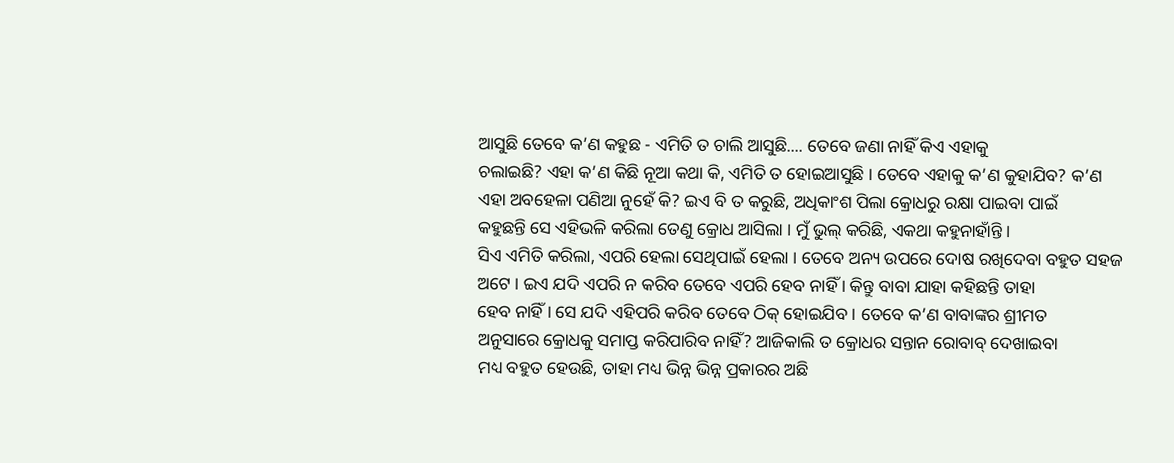ଆସୁଛି ତେବେ କ’ଣ କହୁଛ - ଏମିତି ତ ଚାଲି ଆସୁଛି.... ତେବେ ଜଣା ନାହିଁ କିଏ ଏହାକୁ
ଚଲାଇଛି? ଏହା କ’ଣ କିଛି ନୂଆ କଥା କି, ଏମିତି ତ ହୋଇଆସୁଛି । ତେବେ ଏହାକୁ କ’ଣ କୁହାଯିବ? କ’ଣ
ଏହା ଅବହେଳା ପଣିଆ ନୁହେଁ କି? ଇଏ ବି ତ କରୁଛି, ଅଧିକାଂଶ ପିଲା କ୍ରୋଧରୁ ରକ୍ଷା ପାଇବା ପାଇଁ
କହୁଛନ୍ତି ସେ ଏହିଭଳି କରିଲା ତେଣୁ କ୍ରୋଧ ଆସିଲା । ମୁଁ ଭୁଲ୍ କରିଛି, ଏକଥା କହୁନାହାଁନ୍ତି ।
ସିଏ ଏମିତି କରିଲା, ଏପରି ହେଲା ସେଥିପାଇଁ ହେଲା । ତେବେ ଅନ୍ୟ ଉପରେ ଦୋଷ ରଖିଦେବା ବହୁତ ସହଜ
ଅଟେ । ଇଏ ଯଦି ଏପରି ନ କରିବ ତେବେ ଏପରି ହେବ ନାହିଁ । କିନ୍ତୁ ବାବା ଯାହା କହିଛନ୍ତି ତାହା
ହେବ ନାହିଁ । ସେ ଯଦି ଏହିପରି କରିବ ତେବେ ଠିକ୍ ହୋଇଯିବ । ତେବେ କ’ଣ ବାବାଙ୍କର ଶ୍ରୀମତ
ଅନୁସାରେ କ୍ରୋଧକୁ ସମାପ୍ତ କରିପାରିବ ନାହିଁ? ଆଜିକାଲି ତ କ୍ରୋଧର ସନ୍ତାନ ରୋବାବ୍ ଦେଖାଇବା
ମଧ୍ୟ ବହୁତ ହେଉଛି, ତାହା ମଧ୍ୟ ଭିନ୍ନ ଭିନ୍ନ ପ୍ରକାରର ଅଛି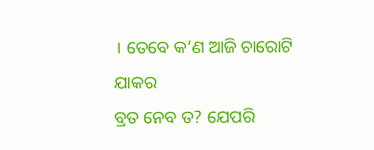। ତେବେ କ’ଣ ଆଜି ଚାରୋଟି ଯାକର
ବ୍ରତ ନେବ ତ? ଯେପରି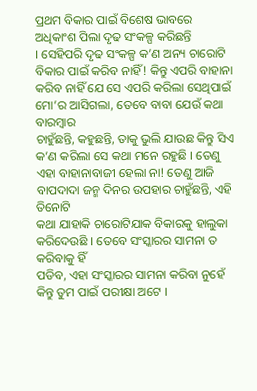ପ୍ରଥମ ବିକାର ପାଇଁ ବିଶେଷ ଭାବରେ ଅଧିକାଂଶ ପିଲା ଦୃଢ ସଂକଳ୍ପ କରିଛନ୍ତି
। ସେହିପରି ଦୃଢ ସଂକଳ୍ପ କ’ଣ ଅନ୍ୟ ଚାରୋଟି ବିକାର ପାଇଁ କରିବ ନାହିଁ! କିନ୍ତୁ ଏପରି ବାହାନା
କରିବ ନାହିଁ ଯେ ସେ ଏପରି କରିଲା ସେଥିପାଇଁ ମୋ’ର ଆସିଗଲା, ତେବେ ବାବା ଯେଉଁ କଥା ବାରମ୍ବାର
ଚାହୁଁଛନ୍ତି, କହୁଛନ୍ତି, ତାକୁ ଭୁଲି ଯାଉଛ କିନ୍ତୁ ସିଏ କ’ଣ କରିଲା ସେ କଥା ମନେ ରହୁଛି । ତେଣୁ
ଏହା ବାହାନାବାଜୀ ହେଲା ନା! ତେଣୁ ଆଜି ବାପଦାଦା ଜନ୍ମ ଦିନର ଉପହାର ଚାହୁଁଛନ୍ତି, ଏହି ତିନୋଟି
କଥା ଯାହାକି ଚାରୋଟିଯାକ ବିକାରକୁ ହାଲୁକା କରିଦେଉଛି । ତେବେ ସଂସ୍କାରର ସାମନା ତ କରିବାକୁ ହିଁ
ପଡିବ, ଏହା ସଂସ୍କାରର ସାମନା କରିବା ନୁହେଁ କିନ୍ତୁ ତୁମ ପାଇଁ ପରୀକ୍ଷା ଅଟେ ।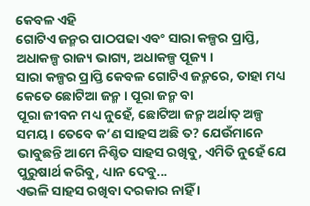କେବଳ ଏହି
ଗୋଟିଏ ଜନ୍ମର ପାଠପଢା ଏବଂ ସାରା କଳ୍ପର ପ୍ରାପ୍ତି, ଅଧାକଳ୍ପ ରାଜ୍ୟ ଭାଗ୍ୟ, ଅଧାକଳ୍ପ ପୂଜ୍ୟ ।
ସାରା କଳ୍ପର ପ୍ରାପ୍ତି କେବଳ ଗୋଟିଏ ଜନ୍ମରେ, ତାହା ମଧ୍ୟ କେତେ ଛୋଟିଆ ଜନ୍ମ । ପୂରା ଜନ୍ମ ବା
ପୂରା ଜୀବନ ମଧ୍ୟ ନୁହେଁ, ଛୋଟିଆ ଜନ୍ମ ଅର୍ଥାତ୍ ଅଳ୍ପ ସମୟ । ତେବେ କ’ଣ ସାହସ ଅଛି ତ? ଯେଉଁମାନେ
ଭାବୁଛନ୍ତି ଆମେ ନିଶ୍ଚିତ ସାହସ ରଖିବୁ, ଏମିତି ନୁହେଁ ଯେ ପୁରୁଷାର୍ଥ କରିବୁ, ଧ୍ୟାନ ଦେବୁ...
ଏଭଳି ସାହସ ରଖିବା ଦରକାର ନାହିଁ ।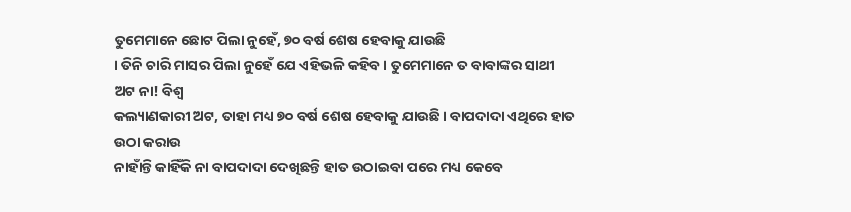ତୁମେମାନେ ଛୋଟ ପିଲା ନୁହେଁ, ୭୦ ବର୍ଷ ଶେଷ ହେବାକୁ ଯାଉଛି
। ତିନି ଚାରି ମାସର ପିଲା ନୁହେଁ ଯେ ଏହିଭଳି କହିବ । ତୁମେମାନେ ତ ବାବାଙ୍କର ସାଥୀ ଅଟ ନା! ବିଶ୍ୱ
କଲ୍ୟାଣକାରୀ ଅଟ, ତାହା ମଧ୍ୟ ୭୦ ବର୍ଷ ଶେଷ ହେବାକୁ ଯାଉଛି । ବାପଦାଦା ଏଥିରେ ହାତ ଉଠା କରାଉ
ନାହାଁନ୍ତି କାହିଁକି ନା ବାପଦାଦା ଦେଖିଛନ୍ତି ହାତ ଉଠାଇବା ପରେ ମଧ୍ୟ କେବେ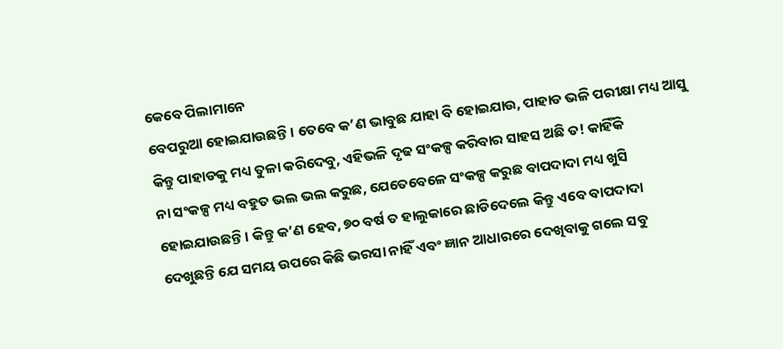କେବେ ପିଲାମାନେ
ବେପରୁଆ ହୋଇଯାଉଛନ୍ତି । ତେବେ କ’ଣ ଭାବୁଛ ଯାହା ବି ହୋଇଯାଉ, ପାହାଡ ଭଳି ପରୀକ୍ଷା ମଧ୍ୟ ଆସୁ
କିନ୍ତୁ ପାହାଡକୁ ମଧ୍ୟ ତୁଳା କରିଦେବୁ, ଏହିଭଳି ଦୃଢ ସଂକଳ୍ପ କରିବାର ସାହସ ଅଛି ତ! କାହିଁକି
ନା ସଂକଳ୍ପ ମଧ୍ୟ ବହୁତ ଭଲ ଭଲ କରୁଛ, ଯେତେବେଳେ ସଂକଳ୍ପ କରୁଛ ବାପଦାଦା ମଧ୍ୟ ଖୁସି
ହୋଇଯାଉଛନ୍ତି । କିନ୍ତୁ କ’ଣ ହେବ, ୭୦ ବର୍ଷ ତ ହାଲୁକାରେ ଛାଡିଦେଲେ କିନ୍ତୁ ଏବେ ବାପଦାଦା
ଦେଖୁଛନ୍ତି ଯେ ସମୟ ଉପରେ କିଛି ଭରସା ନାହିଁ ଏବଂ ଜ୍ଞାନ ଆଧାରରେ ଦେଖିବାକୁ ଗଲେ ସବୁ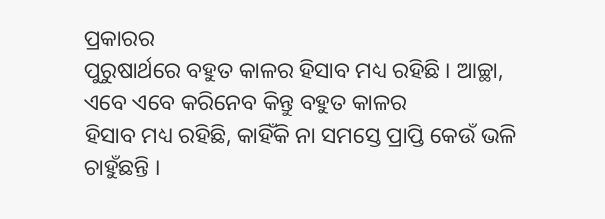ପ୍ରକାରର
ପୁରୁଷାର୍ଥରେ ବହୁତ କାଳର ହିସାବ ମଧ୍ୟ ରହିଛି । ଆଚ୍ଛା, ଏବେ ଏବେ କରିନେବ କିନ୍ତୁ ବହୁତ କାଳର
ହିସାବ ମଧ୍ୟ ରହିଛି, କାହିଁକି ନା ସମସ୍ତେ ପ୍ରାପ୍ତି କେଉଁ ଭଳି ଚାହୁଁଛନ୍ତି ।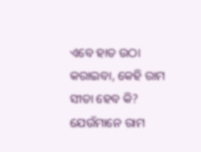ଏବେ ହାତ ଉଠା
କରାଇବା, କେହି ରାମ ସୀତା ହେବ କି? ଯେଉଁମାନେ ରାମ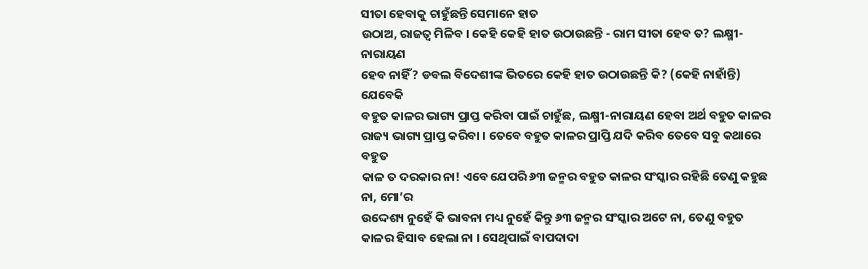ସୀତା ହେବାକୁ ଚାହୁଁଛନ୍ତି ସେମାନେ ହାତ
ଉଠାଅ, ରାଜତ୍ୱ ମିଳିବ । କେହି କେହି ହାତ ଉଠାଉଛନ୍ତି - ରାମ ସୀତା ହେବ ତ? ଲକ୍ଷ୍ମୀ-ନାରାୟଣ
ହେବ ନାହିଁ? ଡବଲ ବିଦେଶୀଙ୍କ ଭିତରେ କେହି ହାତ ଉଠାଉଛନ୍ତି କି? (କେହି ନାହାଁନ୍ତି) ଯେବେକି
ବହୁତ କାଳର ଭାଗ୍ୟ ପ୍ରାପ୍ତ କରିବା ପାଇଁ ଚାହୁଁଛ, ଲକ୍ଷ୍ମୀ-ନାରାୟଣ ହେବା ଅର୍ଥ ବହୁତ କାଳର
ରାଜ୍ୟ ଭାଗ୍ୟ ପ୍ରାପ୍ତ କରିବା । ତେବେ ବହୁତ କାଳର ପ୍ରାପ୍ତି ଯଦି କରିବ ତେବେ ସବୁ କଥାରେ ବହୁତ
କାଳ ତ ଦରକାର ନା! ଏବେ ଯେପରି ୬୩ ଜନ୍ମର ବହୁତ କାଳର ସଂସ୍କାର ରହିଛି ତେଣୁ କହୁଛ ନା, ମୋ’ର
ଉଦ୍ଦେଶ୍ୟ ନୁହେଁ କି ଭାବନା ମଧ୍ୟ ନୁହେଁ କିନ୍ତୁ ୬୩ ଜନ୍ମର ସଂସ୍କାର ଅଟେ ନା, ତେଣୁ ବହୁତ
କାଳର ହିସାବ ହେଲା ନା । ସେଥିପାଇଁ ବାପଦାଦା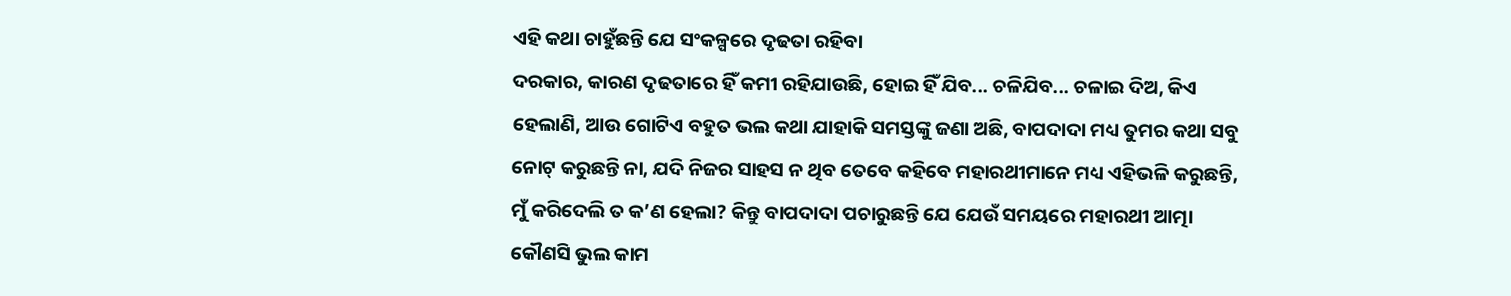ଏହି କଥା ଚାହୁଁଛନ୍ତି ଯେ ସଂକଳ୍ପରେ ଦୃଢତା ରହିବା
ଦରକାର, କାରଣ ଦୃଢତାରେ ହିଁ କମୀ ରହିଯାଉଛି, ହୋଇ ହିଁ ଯିବ... ଚଳିଯିବ... ଚଳାଇ ଦିଅ, କିଏ
ହେଲାଣି, ଆଉ ଗୋଟିଏ ବହୁତ ଭଲ କଥା ଯାହାକି ସମସ୍ତଙ୍କୁ ଜଣା ଅଛି, ବାପଦାଦା ମଧ୍ୟ ତୁମର କଥା ସବୁ
ନୋଟ୍ କରୁଛନ୍ତି ନା, ଯଦି ନିଜର ସାହସ ନ ଥିବ ତେବେ କହିବେ ମହାରଥୀମାନେ ମଧ୍ୟ ଏହିଭଳି କରୁଛନ୍ତି,
ମୁଁ କରିଦେଲି ତ କ’ଣ ହେଲା? କିନ୍ତୁ ବାପଦାଦା ପଚାରୁଛନ୍ତି ଯେ ଯେଉଁ ସମୟରେ ମହାରଥୀ ଆତ୍ମା
କୌଣସି ଭୁଲ କାମ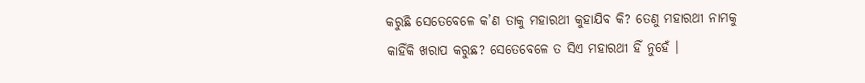କରୁଛି ସେତେବେଳେ କ’ଣ ତାକୁ ମହାରଥୀ କୁହାଯିବ କି? ତେଣୁ ମହାରଥୀ ନାମକୁ
କାହିଁକି ଖରାପ କରୁଛ? ସେତେବେଳେ ତ ସିଏ ମହାରଥୀ ହିଁ ନୁହେଁ ।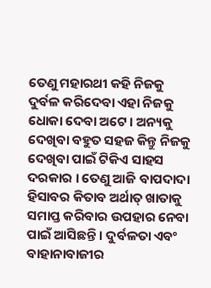ତେଣୁ ମହାରଥୀ କହି ନିଜକୁ
ଦୁର୍ବଳ କରିଦେବା ଏହା ନିଜକୁ ଧୋକା ଦେବା ଅଟେ । ଅନ୍ୟକୁ ଦେଖିବା ବହୁତ ସହଜ କିନ୍ତୁ ନିଜକୁ
ଦେଖିବା ପାଇଁ ଟିକିଏ ସାହସ ଦରକାର । ତେଣୁ ଆଜି ବାପଦାଦା ହିସାବର କିତାବ ଅର୍ଥାତ୍ ଖାତାକୁ
ସମାପ୍ତ କରିବାର ଉପହାର ନେବା ପାଇଁ ଆସିଛନ୍ତି । ଦୁର୍ବଳତା ଏବଂ ବାହାନାବାଜୀର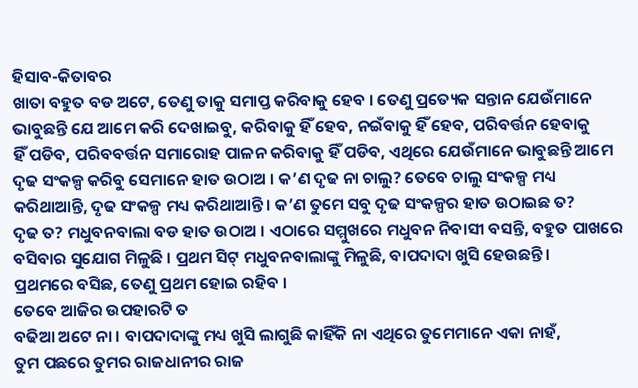ହିସାବ-କିତାବର
ଖାତା ବହୁତ ବଡ ଅଟେ, ତେଣୁ ତାକୁ ସମାପ୍ତ କରିବାକୁ ହେବ । ତେଣୁ ପ୍ରତ୍ୟେକ ସନ୍ତାନ ଯେଉଁମାନେ
ଭାବୁଛନ୍ତି ଯେ ଆମେ କରି ଦେଖାଇବୁ, କରିବାକୁ ହିଁ ହେବ, ନଇଁବାକୁ ହିଁ ହେବ, ପରିବର୍ତ୍ତନ ହେବାକୁ
ହିଁ ପଡିବ, ପରିବବର୍ତ୍ତନ ସମାରୋହ ପାଳନ କରିବାକୁ ହିଁ ପଡିବ, ଏଥିରେ ଯେଉଁମାନେ ଭାବୁଛନ୍ତି ଆମେ
ଦୃଢ ସଂକଳ୍ପ କରିବୁ ସେମାନେ ହାତ ଉଠାଅ । କ’ଣ ଦୃଢ ନା ଚାଲୁ? ତେବେ ଚାଲୁ ସଂକଳ୍ପ ମଧ୍ୟ
କରିଥାଆନ୍ତି, ଦୃଢ ସଂକଳ୍ପ ମଧ୍ୟ କରିଥାଆନ୍ତି । କ’ଣ ତୁମେ ସବୁ ଦୃଢ ସଂକଳ୍ପର ହାତ ଉଠାଇଛ ତ?
ଦୃଢ ତ? ମଧୁବନବାଲା ବଡ ହାତ ଉଠାଅ । ଏଠାରେ ସମ୍ମୁଖରେ ମଧୁବନ ନିବାସୀ ବସନ୍ତି, ବହୁତ ପାଖରେ
ବସିବାର ସୁଯୋଗ ମିଳୁଛି । ପ୍ରଥମ ସିଟ୍ ମଧୁବନବାଲାଙ୍କୁ ମିଳୁଛି, ବାପଦାଦା ଖୁସି ହେଉଛନ୍ତି ।
ପ୍ରଥମରେ ବସିଛ, ତେଣୁ ପ୍ରଥମ ହୋଇ ରହିବ ।
ତେବେ ଆଜିର ଉପହାରଟି ତ
ବଢିଆ ଅଟେ ନା । ବାପଦାଦାଙ୍କୁ ମଧ୍ୟ ଖୁସି ଲାଗୁଛି କାହିଁକି ନା ଏଥିରେ ତୁମେମାନେ ଏକା ନାହଁ,
ତୁମ ପଛରେ ତୁମର ରାଜଧାନୀର ରାଜ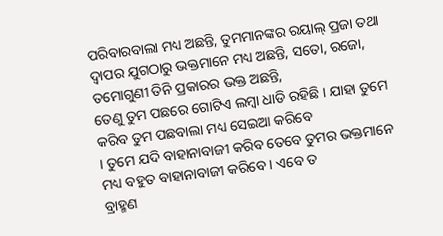ପରିବାରବାଲା ମଧ୍ୟ ଅଛନ୍ତି, ତୁମମାନଙ୍କର ରୟାଲ୍ ପ୍ରଜା ତଥା
ଦ୍ୱାପର ଯୁଗଠାରୁ ଭକ୍ତମାନେ ମଧ୍ୟ ଅଛନ୍ତି, ସତୋ, ରଜୋ, ତମୋଗୁଣୀ ତିନି ପ୍ରକାରର ଭକ୍ତ ଅଛନ୍ତି,
ତେଣୁ ତୁମ ପଛରେ ଗୋଟିଏ ଲମ୍ବା ଧାଡି ରହିଛି । ଯାହା ତୁମେ କରିବ ତୁମ ପଛବାଲା ମଧ୍ୟ ସେଇଆ କରିବେ
। ତୁମେ ଯଦି ବାହାନାବାଜୀ କରିବ ତେବେ ତୁମର ଭକ୍ତମାନେ ମଧ୍ୟ ବହୁତ ବାହାନାବାଜୀ କରିବେ । ଏବେ ତ
ବ୍ରାହ୍ମଣ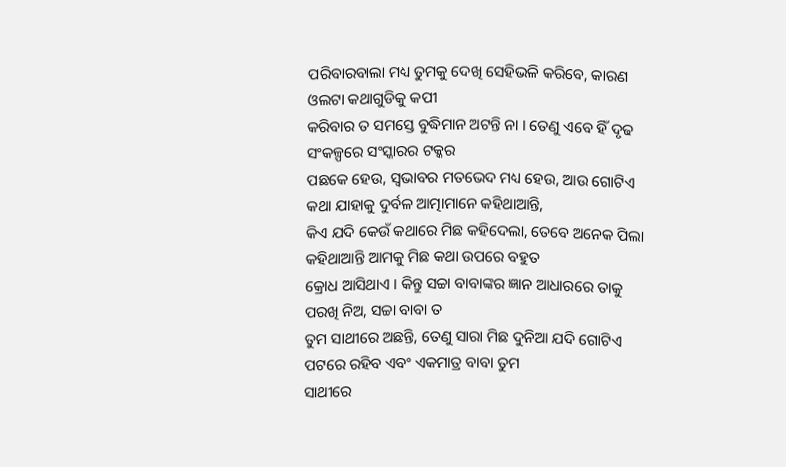ପରିବାରବାଲା ମଧ୍ୟ ତୁମକୁ ଦେଖି ସେହିଭଳି କରିବେ, କାରଣ ଓଲଟା କଥାଗୁଡିକୁ କପୀ
କରିବାର ତ ସମସ୍ତେ ବୁଦ୍ଧିମାନ ଅଟନ୍ତି ନା । ତେଣୁ ଏବେ ହିଁ ଦୃଢ ସଂକଳ୍ପରେ ସଂସ୍କାରର ଟକ୍କର
ପଛକେ ହେଉ, ସ୍ୱଭାବର ମତଭେଦ ମଧ୍ୟ ହେଉ, ଆଉ ଗୋଟିଏ କଥା ଯାହାକୁ ଦୁର୍ବଳ ଆତ୍ମାମାନେ କହିଥାଆନ୍ତି,
କିଏ ଯଦି କେଉଁ କଥାରେ ମିଛ କହିଦେଲା, ତେବେ ଅନେକ ପିଲା କହିଥାଆନ୍ତି ଆମକୁ ମିଛ କଥା ଉପରେ ବହୁତ
କ୍ରୋଧ ଆସିଥାଏ । କିନ୍ତୁ ସଚ୍ଚା ବାବାଙ୍କର ଜ୍ଞାନ ଆଧାରରେ ତାକୁ ପରଖି ନିଅ, ସଚ୍ଚା ବାବା ତ
ତୁମ ସାଥୀରେ ଅଛନ୍ତି, ତେଣୁ ସାରା ମିଛ ଦୁନିଆ ଯଦି ଗୋଟିଏ ପଟରେ ରହିବ ଏବଂ ଏକମାତ୍ର ବାବା ତୁମ
ସାଥୀରେ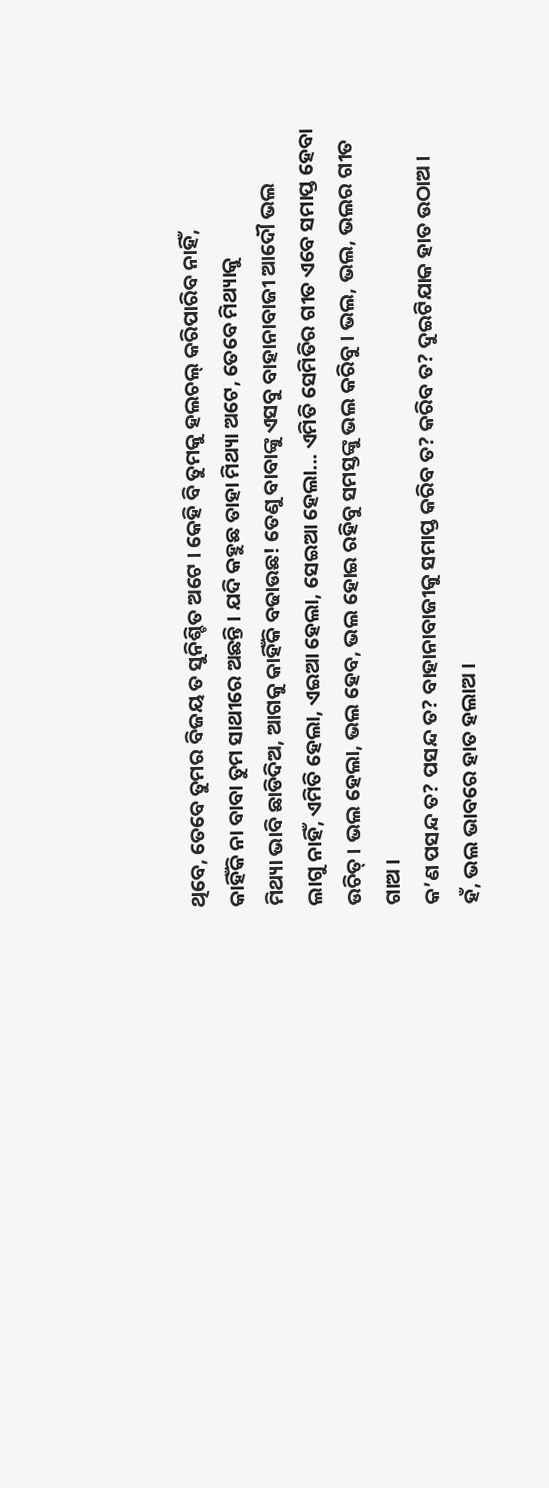ଥିବେ, ତେବେ ତୁମର ବିଜୟ ତ ସୁନିଶ୍ଚିତ ଅଟେ । କେହି ବି ତୁମକୁ ହଲଚଲ୍ କରିପାରିବ ନାହିଁ,
କାହିଁକି ନା ବାବା ତୁମ ସାଥୀରେ ଅଛନ୍ତି । ଯଦି କହୁଛ ତାହା ମିଥ୍ୟା ଅଟେ, ତେବେ ମିଥ୍ୟାକୁ
ମିଥ୍ୟା ଭାବି ଛାଡିଦିଅ, ଆଗକୁ କାହିଁକି ବଢାଉଛ! ତେଣୁ ବାବାଙ୍କୁ ଏସବୁ ବାହାନାବାଜୀ ଆଦୌ ଭଲ
ଲାଗୁ ନାହିଁ, ଏମିତି ହେଲା, ଏଇଆ ହେଲା, ସେଇଆ ହେଲା... ଏମିତି ସେମିତିର ଗୀତ ଏବେ ସମାପ୍ତ ହେବା
ଉଚିତ୍ । ଭଲ ହେଲା, ଭଲ ହେବ, ଭଲ ହୋଇ ରହିବୁ ସମସ୍ତଙ୍କୁ ଭଲ କରିବୁ । ଭଲ, ଭଲ, ଭଲର ଗୀତ ଗାଅ ।
କ’ଣ ପସନ୍ଦ ତ? ପସନ୍ଦ ତ? ବାହାନାବାଜୀକୁ ସମାପ୍ତ କରିବ ତ? କରିବ ତ? ଦୁଇଟିଯାକ ହାତ ଉଠାଅ ।
ହଁ, ଭଲ ଭାବରେ ହାତ ହଲାଅ ।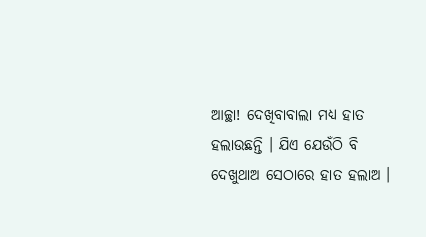ଆଚ୍ଛା! ଦେଖିବାବାଲା ମଧ୍ୟ ହାତ ହଲାଉଛନ୍ତି । ଯିଏ ଯେଉଁଠି ବି
ଦେଖୁଥାଅ ସେଠାରେ ହାତ ହଲାଅ ।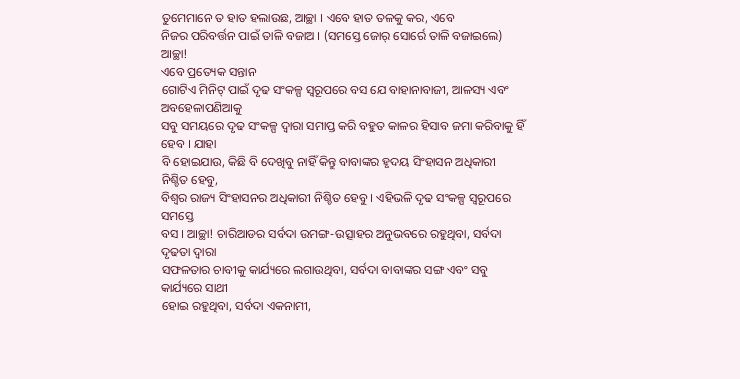ତୁମେମାନେ ତ ହାତ ହଲାଉଛ, ଆଚ୍ଛା । ଏବେ ହାତ ତଳକୁ କର, ଏବେ
ନିଜର ପରିବର୍ତ୍ତନ ପାଇଁ ତାଳି ବଜାଅ । (ସମସ୍ତେ ଜୋର୍ ସୋର୍ରେ ତାଳି ବଜାଇଲେ) ଆଚ୍ଛା!
ଏବେ ପ୍ରତ୍ୟେକ ସନ୍ତାନ
ଗୋଟିଏ ମିନିଟ୍ ପାଇଁ ଦୃଢ ସଂକଳ୍ପ ସ୍ୱରୂପରେ ବସ ଯେ ବାହାନାବାଜୀ, ଆଳସ୍ୟ ଏବଂ ଅବହେଳାପଣିଆକୁ
ସବୁ ସମୟରେ ଦୃଢ ସଂକଳ୍ପ ଦ୍ୱାରା ସମାପ୍ତ କରି ବହୁତ କାଳର ହିସାବ ଜମା କରିବାକୁ ହିଁ ହେବ । ଯାହା
ବି ହୋଇଯାଉ, କିଛି ବି ଦେଖିବୁ ନାହିଁ କିନ୍ତୁ ବାବାଙ୍କର ହୃଦୟ ସିଂହାସନ ଅଧିକାରୀ ନିଶ୍ଚିତ ହେବୁ,
ବିଶ୍ୱର ରାଜ୍ୟ ସିଂହାସନର ଅଧିକାରୀ ନିଶ୍ଚିତ ହେବୁ । ଏହିଭଳି ଦୃଢ ସଂକଳ୍ପ ସ୍ୱରୂପରେ ସମସ୍ତେ
ବସ । ଆଚ୍ଛା! ଚାରିଆଡର ସର୍ବଦା ଉମଙ୍ଗ-ଉତ୍ସାହର ଅନୁଭବରେ ରହୁଥିବା, ସର୍ବଦା ଦୃଢତା ଦ୍ୱାରା
ସଫଳତାର ଚାବୀକୁ କାର୍ଯ୍ୟରେ ଲଗାଉଥିବା, ସର୍ବଦା ବାବାଙ୍କର ସଙ୍ଗ ଏବଂ ସବୁ କାର୍ଯ୍ୟରେ ସାଥୀ
ହୋଇ ରହୁଥିବା, ସର୍ବଦା ଏକନାମୀ,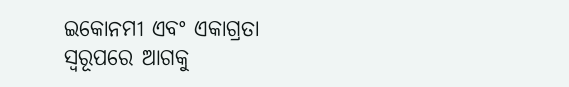ଇକୋନମୀ ଏବଂ ଏକାଗ୍ରତା ସ୍ୱରୂପରେ ଆଗକୁ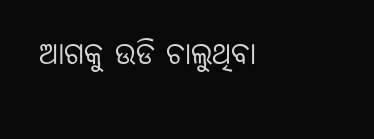ଆଗକୁ ଉଡି ଚାଲୁଥିବା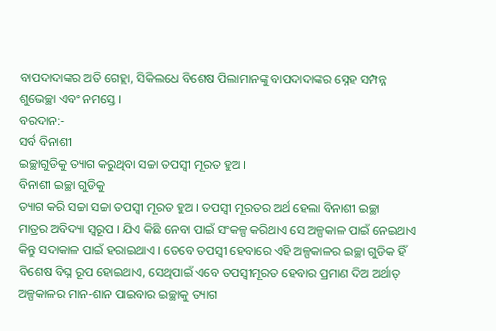ବାପଦାଦାଙ୍କର ଅତି ଗେହ୍ଲା, ସିକିଲଧେ ବିଶେଷ ପିଲାମାନଙ୍କୁ ବାପଦାଦାଙ୍କର ସ୍ନେହ ସମ୍ପନ୍ନ
ଶୁଭେଚ୍ଛା ଏବଂ ନମସ୍ତେ ।
ବରଦାନ:-
ସର୍ବ ବିନାଶୀ
ଇଚ୍ଛାଗୁଡିକୁ ତ୍ୟାଗ କରୁଥିବା ସଚ୍ଚା ତପସ୍ୱୀ ମୂରତ ହୁଅ ।
ବିନାଶୀ ଇଚ୍ଛା ଗୁଡିକୁ
ତ୍ୟାଗ କରି ସଚ୍ଚା ସଚ୍ଚା ତପସ୍ୱୀ ମୂରତ ହୁଅ । ତପସ୍ୱୀ ମୂରତର ଅର୍ଥ ହେଲା ବିନାଶୀ ଇଚ୍ଛା
ମାତ୍ରର ଅବିଦ୍ୟା ସ୍ୱରୂପ । ଯିଏ କିଛି ନେବା ପାଇଁ ସଂକଳ୍ପ କରିଥାଏ ସେ ଅଳ୍ପକାଳ ପାଇଁ ନେଇଥାଏ
କିନ୍ତୁ ସଦାକାଳ ପାଇଁ ହରାଇଥାଏ । ତେବେ ତପସ୍ୱୀ ହେବାରେ ଏହି ଅଳ୍ପକାଳର ଇଚ୍ଛା ଗୁଡିକ ହିଁ
ବିଶେଷ ବିଘ୍ନ ରୂପ ହୋଇଥାଏ, ସେଥିପାଇଁ ଏବେ ତପସ୍ୱୀମୂରତ ହେବାର ପ୍ରମାଣ ଦିଅ ଅର୍ଥାତ୍
ଅଳ୍ପକାଳର ମାନ-ଶାନ ପାଇବାର ଇଚ୍ଛାକୁ ତ୍ୟାଗ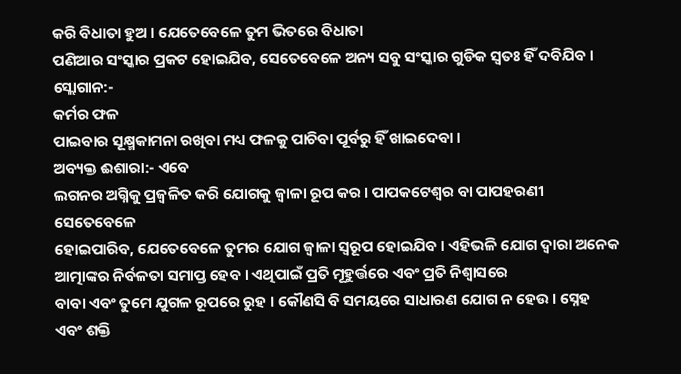କରି ବିଧାତା ହୁଅ । ଯେତେବେଳେ ତୁମ ଭିତରେ ବିଧାତା
ପଣିଆର ସଂସ୍କାର ପ୍ରକଟ ହୋଇଯିବ, ସେତେବେଳେ ଅନ୍ୟ ସବୁ ସଂସ୍କାର ଗୁଡିକ ସ୍ୱତଃ ହିଁ ଦବିଯିବ ।
ସ୍ଲୋଗାନ:-
କର୍ମର ଫଳ
ପାଇବାର ସୂକ୍ଷ୍ମକାମନା ରଖିବା ମଧ୍ୟ ଫଳକୁ ପାଚିବା ପୂର୍ବରୁ ହିଁ ଖାଇଦେବା ।
ଅବ୍ୟକ୍ତ ଈଶାରା:- ଏବେ
ଲଗନର ଅଗ୍ନିକୁ ପ୍ରଜ୍ୱଳିତ କରି ଯୋଗକୁ ଜ୍ୱାଳା ରୂପ କର । ପାପକଟେଶ୍ୱର ବା ପାପହରଣୀ ସେତେବେଳେ
ହୋଇପାରିବ, ଯେତେବେଳେ ତୁମର ଯୋଗ ଜ୍ୱାଳା ସ୍ୱରୂପ ହୋଇଯିବ । ଏହିଭଳି ଯୋଗ ଦ୍ୱାରା ଅନେକ
ଆତ୍ମାଙ୍କର ନିର୍ବଳତା ସମାପ୍ତ ହେବ । ଏଥିପାଇଁ ପ୍ରତି ମୂହୁର୍ତ୍ତରେ ଏବଂ ପ୍ରତି ନିଶ୍ୱାସରେ
ବାବା ଏବଂ ତୁମେ ଯୁଗଳ ରୂପରେ ରୁହ । କୌଣସି ବି ସମୟରେ ସାଧାରଣ ଯୋଗ ନ ହେଉ । ସ୍ନେହ ଏବଂ ଶକ୍ତି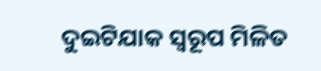ଦୁଇଟିଯାକ ସ୍ୱରୂପ ମିଳିତ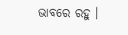ଭାବରେ ରହୁ ।